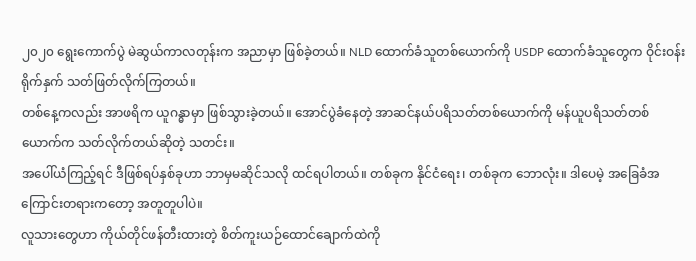၂၀၂၀ ရွေးကောက်ပွဲ မဲဆွယ်ကာလတုန်းက အညာမှာ ဖြစ်ခဲ့တယ်။ NLD ထောက်ခံသူတစ်ယောက်ကို USDP ထောက်ခံသူတွေက ဝိုင်းဝန်းရိုက်နှက် သတ်ဖြတ်လိုက်ကြတယ်။
တစ်နေ့ကလည်း အာဖရိက ယူဂန္ဓာမှာ ဖြစ်သွားခဲ့တယ်။ အောင်ပွဲခံနေတဲ့ အာဆင်နယ်ပရိသတ်တစ်ယောက်ကို မန်ယူပရိသတ်တစ်ယောက်က သတ်လိုက်တယ်ဆိုတဲ့ သတင်း။
အပေါ်ယံကြည့်ရင် ဒီဖြစ်ရပ်နှစ်ခုဟာ ဘာမှမဆိုင်သလို ထင်ရပါတယ်။ တစ်ခုက နိုင်ငံရေး၊ တစ်ခုက ဘောလုံး။ ဒါပေမဲ့ အခြေခံအကြောင်းတရားကတော့ အတူတူပါပဲ။
လူသားတွေဟာ ကိုယ်တိုင်ဖန်တီးထားတဲ့ စိတ်ကူးယဉ်ထောင်ချောက်ထဲကို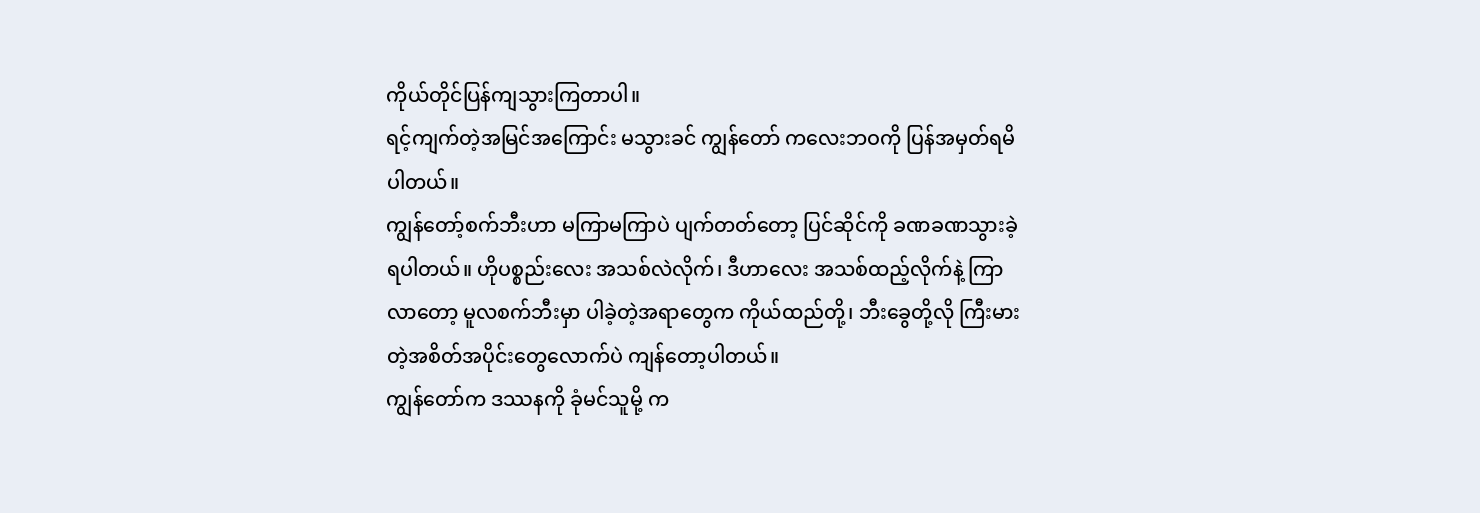ကိုယ်တိုင်ပြန်ကျသွားကြတာပါ။
ရင့်ကျက်တဲ့အမြင်အကြောင်း မသွားခင် ကျွန်တော် ကလေးဘဝကို ပြန်အမှတ်ရမိပါတယ်။
ကျွန်တော့်စက်ဘီးဟာ မကြာမကြာပဲ ပျက်တတ်တော့ ပြင်ဆိုင်ကို ခဏခဏသွားခဲ့ရပါတယ်။ ဟိုပစ္စည်းလေး အသစ်လဲလိုက်၊ ဒီဟာလေး အသစ်ထည့်လိုက်နဲ့ ကြာလာတော့ မူလစက်ဘီးမှာ ပါခဲ့တဲ့အရာတွေက ကိုယ်ထည်တို့၊ ဘီးခွေတို့လို ကြီးမားတဲ့အစိတ်အပိုင်းတွေလောက်ပဲ ကျန်တော့ပါတယ်။
ကျွန်တော်က ဒဿနကို ခုံမင်သူမို့ က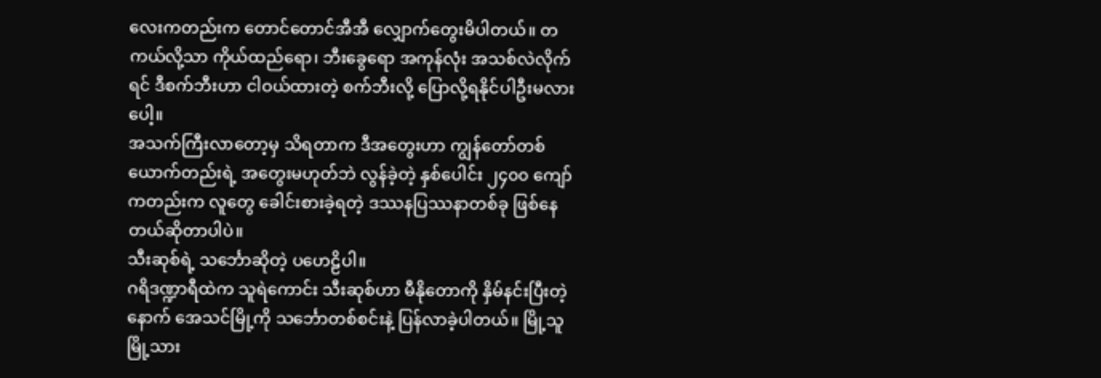လေးကတည်းက တောင်တောင်အီအီ လျှောက်တွေးမိပါတယ်။ တကယ်လို့သာ ကိုယ်ထည်ရော၊ ဘီးခွေရော အကုန်လုံး အသစ်လဲလိုက်ရင် ဒီစက်ဘီးဟာ ငါဝယ်ထားတဲ့ စက်ဘီးလို့ ပြောလို့ရနိုင်ပါဦးမလားပေါ့။
အသက်ကြီးလာတော့မှ သိရတာက ဒီအတွေးဟာ ကျွန်တော်တစ်ယောက်တည်းရဲ့ အတွေးမဟုတ်ဘဲ လွန်ခဲ့တဲ့ နှစ်ပေါင်း ၂၄၀၀ ကျော်ကတည်းက လူတွေ ခေါင်းစားခဲ့ရတဲ့ ဒဿနပြဿနာတစ်ခု ဖြစ်နေတယ်ဆိုတာပါပဲ။
သီးဆုစ်ရဲ့ သင်္ဘောဆိုတဲ့ ပဟေဠိပါ။
ဂရိဒဏ္ဍာရီထဲက သူရဲကောင်း သီးဆုစ်ဟာ မီနိုတောကို နှိမ်နင်းပြီးတဲ့နောက် အေသင်မြို့ကို သင်္ဘောတစ်စင်းနဲ့ ပြန်လာခဲ့ပါတယ်။ မြို့သူမြို့သား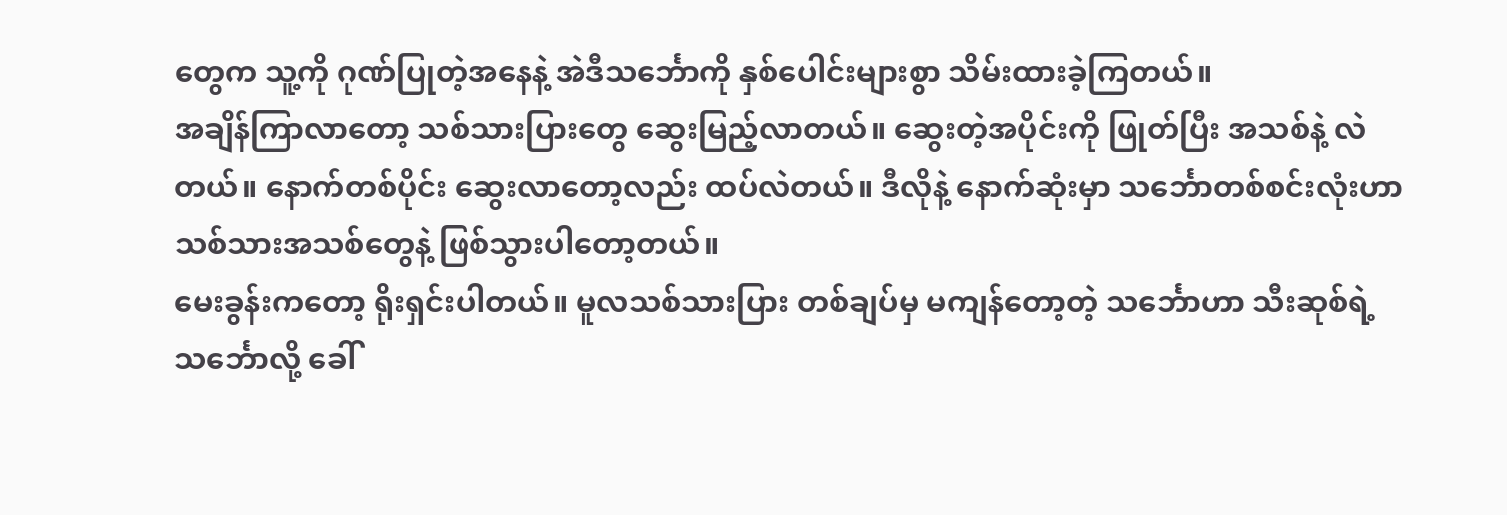တွေက သူ့ကို ဂုဏ်ပြုတဲ့အနေနဲ့ အဲဒီသင်္ဘောကို နှစ်ပေါင်းများစွာ သိမ်းထားခဲ့ကြတယ်။
အချိန်ကြာလာတော့ သစ်သားပြားတွေ ဆွေးမြည့်လာတယ်။ ဆွေးတဲ့အပိုင်းကို ဖြုတ်ပြီး အသစ်နဲ့ လဲတယ်။ နောက်တစ်ပိုင်း ဆွေးလာတော့လည်း ထပ်လဲတယ်။ ဒီလိုနဲ့ နောက်ဆုံးမှာ သင်္ဘောတစ်စင်းလုံးဟာ သစ်သားအသစ်တွေနဲ့ ဖြစ်သွားပါတော့တယ်။
မေးခွန်းကတော့ ရိုးရှင်းပါတယ်။ မူလသစ်သားပြား တစ်ချပ်မှ မကျန်တော့တဲ့ သင်္ဘောဟာ သီးဆုစ်ရဲ့ သင်္ဘောလို့ ခေါ်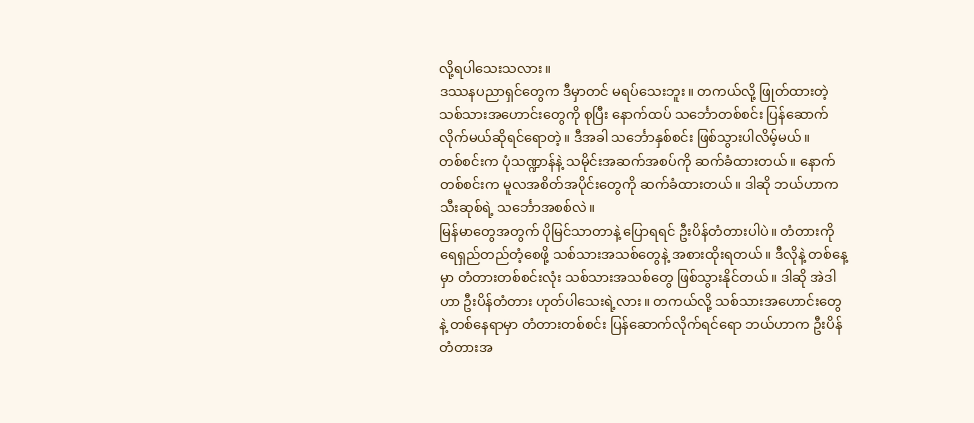လို့ရပါသေးသလား။
ဒဿနပညာရှင်တွေက ဒီမှာတင် မရပ်သေးဘူး။ တကယ်လို့ ဖြုတ်ထားတဲ့ သစ်သားအဟောင်းတွေကို စုပြီး နောက်ထပ် သင်္ဘောတစ်စင်း ပြန်ဆောက်လိုက်မယ်ဆိုရင်ရောတဲ့။ ဒီအခါ သင်္ဘောနှစ်စင်း ဖြစ်သွားပါလိမ့်မယ်။
တစ်စင်းက ပုံသဏ္ဍာန်နဲ့ သမိုင်းအဆက်အစပ်ကို ဆက်ခံထားတယ်။ နောက်တစ်စင်းက မူလအစိတ်အပိုင်းတွေကို ဆက်ခံထားတယ်။ ဒါဆို ဘယ်ဟာက သီးဆုစ်ရဲ့ သင်္ဘောအစစ်လဲ။
မြန်မာတွေအတွက် ပိုမြင်သာတာနဲ့ ပြောရရင် ဦးပိန်တံတားပါပဲ။ တံတားကို ရေရှည်တည်တံ့စေဖို့ သစ်သားအသစ်တွေနဲ့ အစားထိုးရတယ်။ ဒီလိုနဲ့ တစ်နေ့မှာ တံတားတစ်စင်းလုံး သစ်သားအသစ်တွေ ဖြစ်သွားနိုင်တယ်။ ဒါဆို အဲဒါဟာ ဦးပိန်တံတား ဟုတ်ပါသေးရဲ့လား။ တကယ်လို့ သစ်သားအဟောင်းတွေနဲ့ တစ်နေရာမှာ တံတားတစ်စင်း ပြန်ဆောက်လိုက်ရင်ရော ဘယ်ဟာက ဦးပိန်တံတားအ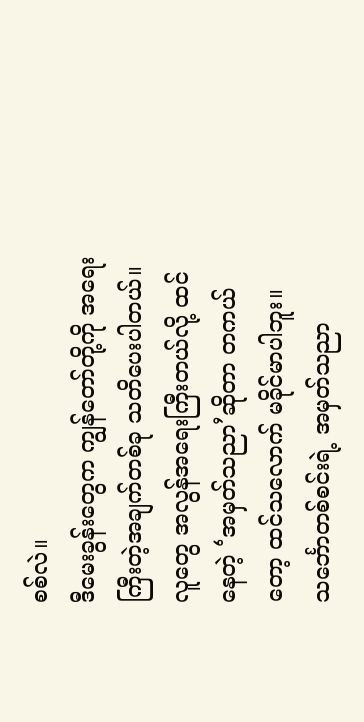စစ်လဲ။
ဒီမေးခွန်းတွေက ကျွန်တော်တို့ကို အရေးကြီးတဲ့အချက်တစ်ခု သတိပေးပါတယ်။
လူတွေ အလွန်အရေးကြီးတယ်လို့ ထင်နေတဲ့ ‘အမှတ်သညာ’ဆိုတာ တကယ်တော့ ထင်သလောက် မခိုင်မာပါဘူး။ သင်္ဘောတစ်စင်းရဲ့ အမှတ်သညာ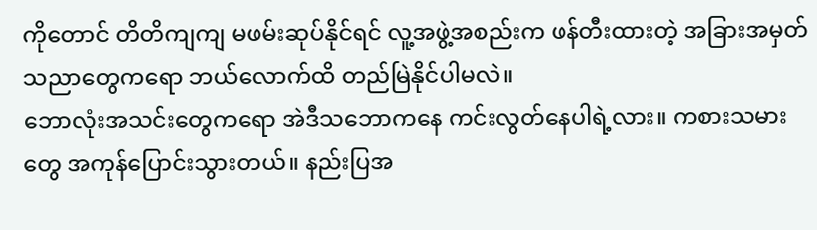ကိုတောင် တိတိကျကျ မဖမ်းဆုပ်နိုင်ရင် လူ့အဖွဲ့အစည်းက ဖန်တီးထားတဲ့ အခြားအမှတ်သညာတွေကရော ဘယ်လောက်ထိ တည်မြဲနိုင်ပါမလဲ။
ဘောလုံးအသင်းတွေကရော အဲဒီသဘောကနေ ကင်းလွတ်နေပါရဲ့လား။ ကစားသမားတွေ အကုန်ပြောင်းသွားတယ်။ နည်းပြအ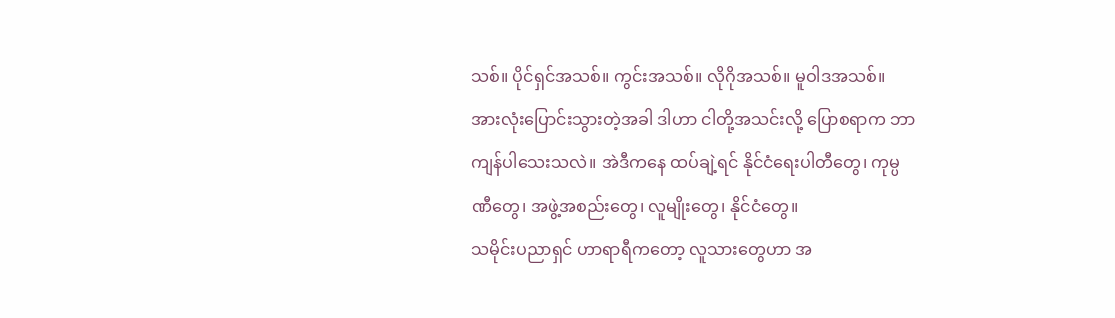သစ်။ ပိုင်ရှင်အသစ်။ ကွင်းအသစ်။ လိုဂိုအသစ်။ မူဝါဒအသစ်။ အားလုံးပြောင်းသွားတဲ့အခါ ဒါဟာ ငါတို့အသင်းလို့ ပြောစရာက ဘာကျန်ပါသေးသလဲ။ အဲဒီကနေ ထပ်ချဲ့ရင် နိုင်ငံရေးပါတီတွေ၊ ကုမ္ပဏီတွေ၊ အဖွဲ့အစည်းတွေ၊ လူမျိုးတွေ၊ နိုင်ငံတွေ။
သမိုင်းပညာရှင် ဟာရာရီကတော့ လူသားတွေဟာ အ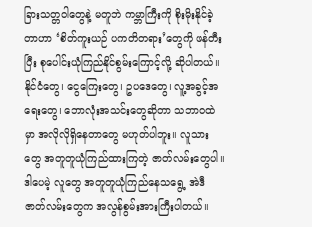ခြားသတ္တဝါတွေနဲ့ မတူဘဲ ကမ္ဘာကြီးကို စိုးမိုးနိုင်ခဲ့တာဟာ ‘စိတ်ကူးယဉ် ပကတိတရား’တွေကို ဖန်တီးပြီး စုပေါင်းယုံကြည်နိုင်စွမ်းကြောင့်လို့ ဆိုပါတယ်။
နိုင်ငံတွေ၊ ငွေကြေးတွေ၊ ဥပဒေတွေ၊ လူ့အခွင့်အရေးတွေ၊ ဘောလုံးအသင်းတွေဆိုတာ သဘာဝထဲမှာ အလိုလိုရှိနေတာတွေ မဟုတ်ပါဘူး။ လူသားတွေ အတူတူယုံကြည်ထားကြတဲ့ ဇာတ်လမ်းတွေပါ။
ဒါပေမဲ့ လူတွေ အတူတူယုံကြည်နေသရွေ့ အဲဒီဇာတ်လမ်းတွေက အလွန်စွမ်းအားကြီးပါတယ်။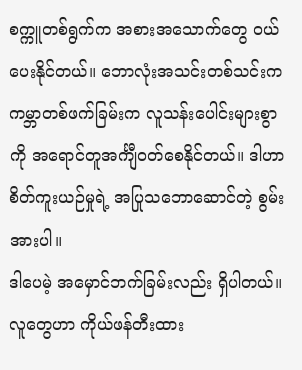စက္ကူတစ်ရွက်က အစားအသောက်တွေ ဝယ်ပေးနိုင်တယ်။ ဘောလုံးအသင်းတစ်သင်းက ကမ္ဘာတစ်ဖက်ခြမ်းက လူသန်းပေါင်းများစွာကို အရောင်တူအင်္ကျီဝတ်စေနိုင်တယ်။ ဒါဟာ စိတ်ကူးယဉ်မှုရဲ့ အပြုသဘောဆောင်တဲ့ စွမ်းအားပါ။
ဒါပေမဲ့ အမှောင်ဘက်ခြမ်းလည်း ရှိပါတယ်။ လူတွေဟာ ကိုယ်ဖန်တီးထား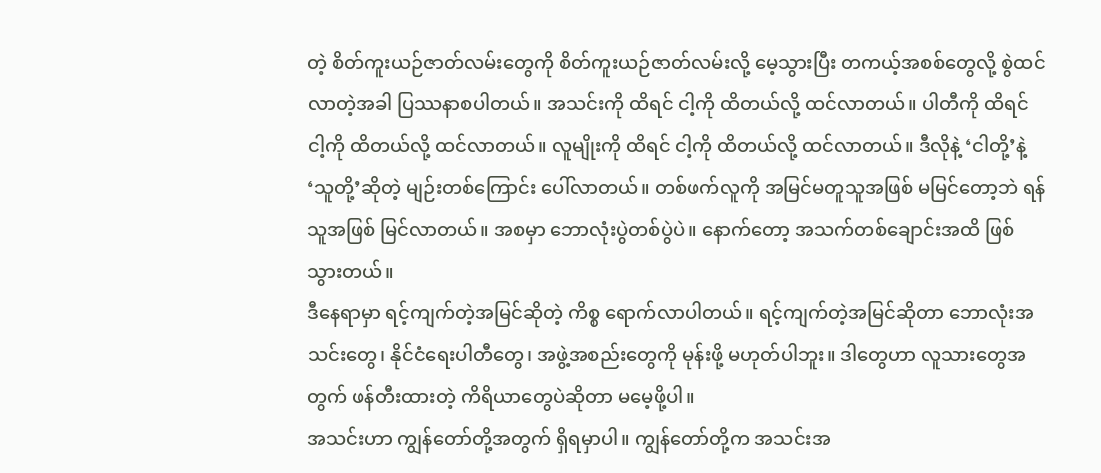တဲ့ စိတ်ကူးယဉ်ဇာတ်လမ်းတွေကို စိတ်ကူးယဉ်ဇာတ်လမ်းလို့ မေ့သွားပြီး တကယ့်အစစ်တွေလို့ စွဲထင်လာတဲ့အခါ ပြဿနာစပါတယ်။ အသင်းကို ထိရင် ငါ့ကို ထိတယ်လို့ ထင်လာတယ်။ ပါတီကို ထိရင် ငါ့ကို ထိတယ်လို့ ထင်လာတယ်။ လူမျိုးကို ထိရင် ငါ့ကို ထိတယ်လို့ ထင်လာတယ်။ ဒီလိုနဲ့ ‘ငါတို့’နဲ့ ‘သူတို့’ဆိုတဲ့ မျဉ်းတစ်ကြောင်း ပေါ်လာတယ်။ တစ်ဖက်လူကို အမြင်မတူသူအဖြစ် မမြင်တော့ဘဲ ရန်သူအဖြစ် မြင်လာတယ်။ အစမှာ ဘောလုံးပွဲတစ်ပွဲပဲ။ နောက်တော့ အသက်တစ်ချောင်းအထိ ဖြစ်သွားတယ်။
ဒီနေရာမှာ ရင့်ကျက်တဲ့အမြင်ဆိုတဲ့ ကိစ္စ ရောက်လာပါတယ်။ ရင့်ကျက်တဲ့အမြင်ဆိုတာ ဘောလုံးအသင်းတွေ၊ နိုင်ငံရေးပါတီတွေ၊ အဖွဲ့အစည်းတွေကို မုန်းဖို့ မဟုတ်ပါဘူး။ ဒါတွေဟာ လူသားတွေအတွက် ဖန်တီးထားတဲ့ ကိရိယာတွေပဲဆိုတာ မမေ့ဖို့ပါ။
အသင်းဟာ ကျွန်တော်တို့အတွက် ရှိရမှာပါ။ ကျွန်တော်တို့က အသင်းအ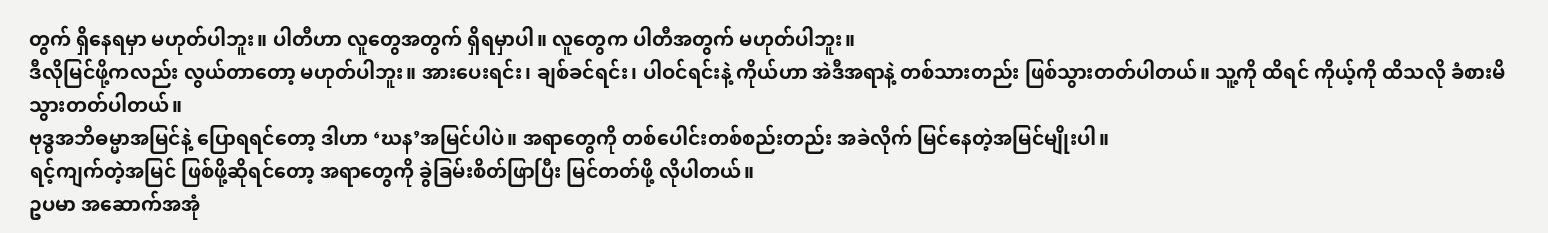တွက် ရှိနေရမှာ မဟုတ်ပါဘူး။ ပါတီဟာ လူတွေအတွက် ရှိရမှာပါ။ လူတွေက ပါတီအတွက် မဟုတ်ပါဘူး။
ဒီလိုမြင်ဖို့ကလည်း လွယ်တာတော့ မဟုတ်ပါဘူး။ အားပေးရင်း၊ ချစ်ခင်ရင်း၊ ပါဝင်ရင်းနဲ့ ကိုယ်ဟာ အဲဒီအရာနဲ့ တစ်သားတည်း ဖြစ်သွားတတ်ပါတယ်။ သူ့ကို ထိရင် ကိုယ့်ကို ထိသလို ခံစားမိသွားတတ်ပါတယ်။
ဗုဒ္ဓအဘိဓမ္မာအမြင်နဲ့ ပြောရရင်တော့ ဒါဟာ ‘ဃန’အမြင်ပါပဲ။ အရာတွေကို တစ်ပေါင်းတစ်စည်းတည်း အခဲလိုက် မြင်နေတဲ့အမြင်မျိုးပါ။
ရင့်ကျက်တဲ့အမြင် ဖြစ်ဖို့ဆိုရင်တော့ အရာတွေကို ခွဲခြမ်းစိတ်ဖြာပြီး မြင်တတ်ဖို့ လိုပါတယ်။
ဥပမာ အဆောက်အအုံ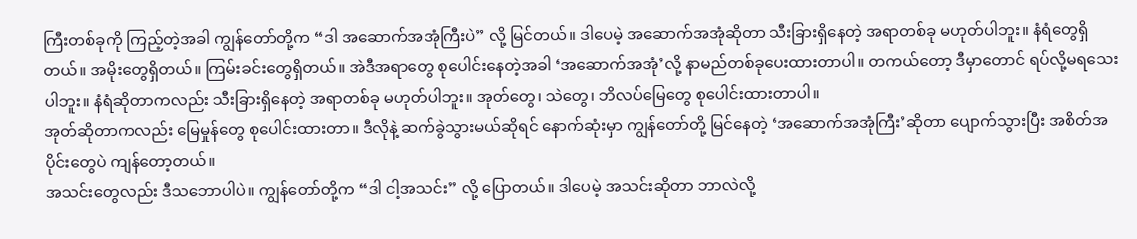ကြီးတစ်ခုကို ကြည့်တဲ့အခါ ကျွန်တော်တို့က “ဒါ အဆောက်အအုံကြီးပဲ” လို့ မြင်တယ်။ ဒါပေမဲ့ အဆောက်အအုံဆိုတာ သီးခြားရှိနေတဲ့ အရာတစ်ခု မဟုတ်ပါဘူး။ နံရံတွေရှိတယ်။ အမိုးတွေရှိတယ်။ ကြမ်းခင်းတွေရှိတယ်။ အဲဒီအရာတွေ စုပေါင်းနေတဲ့အခါ ‘အဆောက်အအုံ’လို့ နာမည်တစ်ခုပေးထားတာပါ။ တကယ်တော့ ဒီမှာတောင် ရပ်လို့မရသေးပါဘူး။ နံရံဆိုတာကလည်း သီးခြားရှိနေတဲ့ အရာတစ်ခု မဟုတ်ပါဘူး။ အုတ်တွေ၊ သဲတွေ၊ ဘိလပ်မြေတွေ စုပေါင်းထားတာပါ။
အုတ်ဆိုတာကလည်း မြေမှုန်တွေ စုပေါင်းထားတာ။ ဒီလိုနဲ့ ဆက်ခွဲသွားမယ်ဆိုရင် နောက်ဆုံးမှာ ကျွန်တော်တို့ မြင်နေတဲ့ ‘အဆောက်အအုံကြီး’ဆိုတာ ပျောက်သွားပြီး အစိတ်အပိုင်းတွေပဲ ကျန်တော့တယ်။
အသင်းတွေလည်း ဒီသဘောပါပဲ။ ကျွန်တော်တို့က “ဒါ ငါ့အသင်း” လို့ ပြောတယ်။ ဒါပေမဲ့ အသင်းဆိုတာ ဘာလဲလို့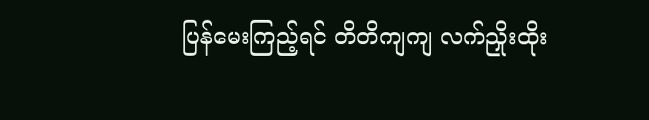ပြန်မေးကြည့်ရင် တိတိကျကျ လက်ညှိုးထိုး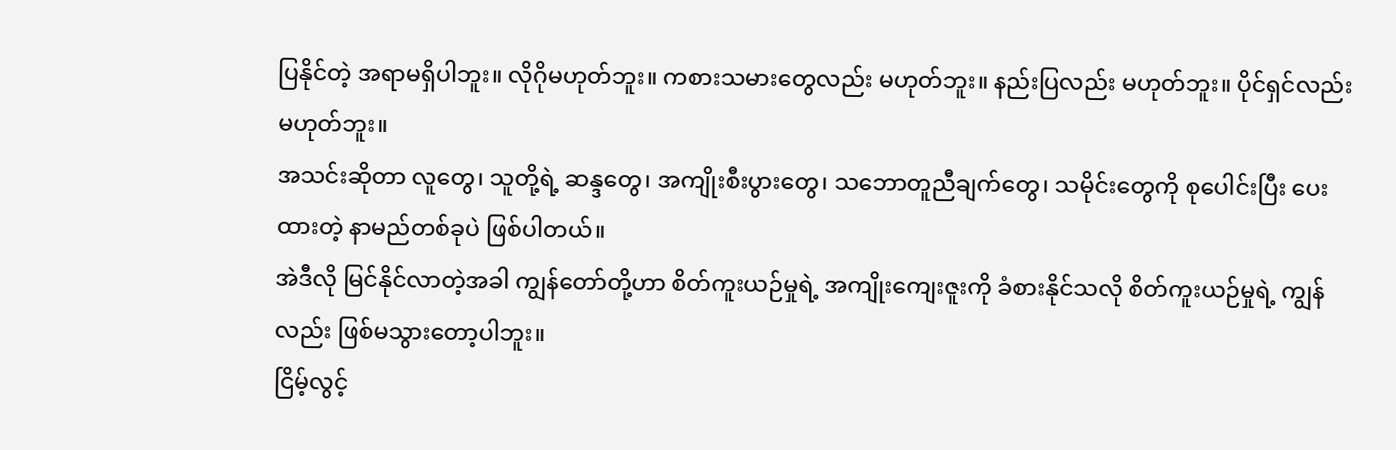ပြနိုင်တဲ့ အရာမရှိပါဘူး။ လိုဂိုမဟုတ်ဘူး။ ကစားသမားတွေလည်း မဟုတ်ဘူး။ နည်းပြလည်း မဟုတ်ဘူး။ ပိုင်ရှင်လည်း မဟုတ်ဘူး။
အသင်းဆိုတာ လူတွေ၊ သူတို့ရဲ့ ဆန္ဒတွေ၊ အကျိုးစီးပွားတွေ၊ သဘောတူညီချက်တွေ၊ သမိုင်းတွေကို စုပေါင်းပြီး ပေးထားတဲ့ နာမည်တစ်ခုပဲ ဖြစ်ပါတယ်။
အဲဒီလို မြင်နိုင်လာတဲ့အခါ ကျွန်တော်တို့ဟာ စိတ်ကူးယဉ်မှုရဲ့ အကျိုးကျေးဇူးကို ခံစားနိုင်သလို စိတ်ကူးယဉ်မှုရဲ့ ကျွန်လည်း ဖြစ်မသွားတော့ပါဘူး။
ငြိမ့်လွင့်